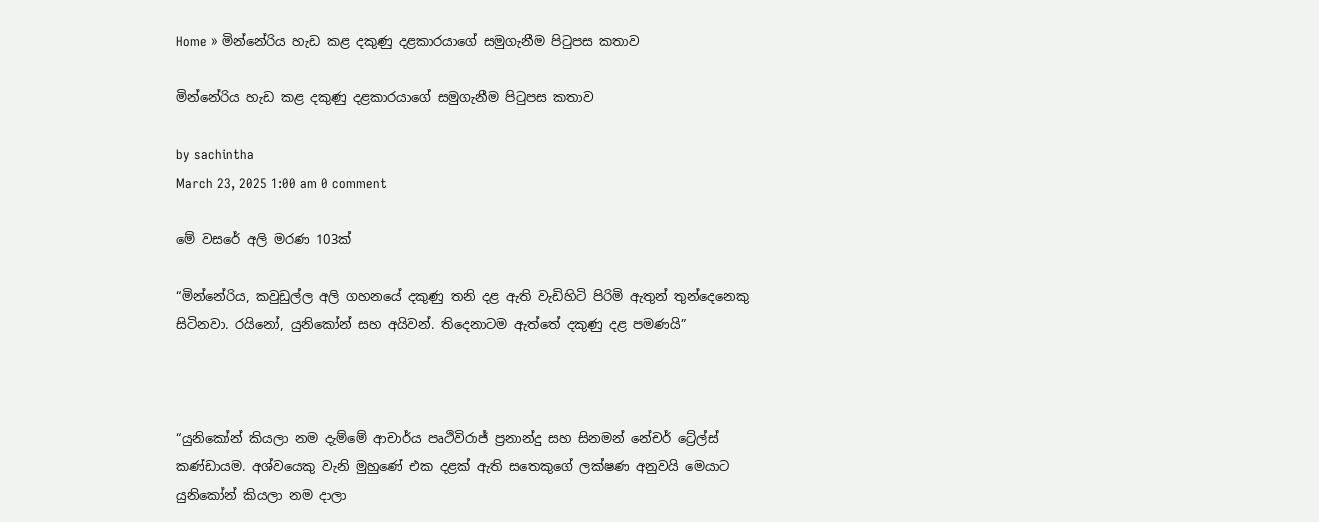Home » මින්නේරිය හැඩ කළ දකුණු දළකාරයාගේ සමුගැනීම පිටුපස කතාව

මින්නේරිය හැඩ කළ දකුණු දළකාරයාගේ සමුගැනීම පිටුපස කතාව

by sachintha
March 23, 2025 1:00 am 0 comment

මේ වසරේ අලි මරණ 103ක්

“මින්නේරිය, කවුඩුල්ල අලි ගහනයේ දකුණු තනි දළ ඇති වැඩිහිටි පිරිමි ඇතුන් තුන්දෙනෙකු සිටිනවා. රයිනෝ, යුනිකෝන් සහ අයිවන්. තිදෙනාටම ඇත්තේ දකුණු දළ පමණයි”



“යුනිකෝන් කියලා නම දැම්මේ ආචාර්ය පෘථිවිරාජ් ප්‍රනාන්දු සහ සිනමන් නේචර් ට්‍රේල්ස් කණ්ඩායම. අශ්වයෙකු වැනි මුහුණේ එක දළක් ඇති සතෙකුගේ ලක්ෂණ අනුවයි මෙයාට යුනිකෝන් කියලා නම දාලා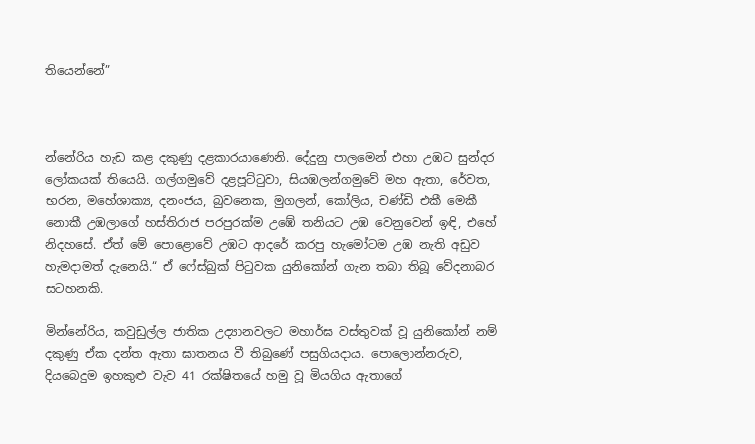තියෙන්නේ”



න්නේරිය හැඩ කළ දකුණු දළකාරයාණෙනි. දේදුනු පාලමෙන් එහා උඹට සුන්දර ලෝකයක් තියෙයි. ගල්ගමුවේ දළපූට්ටුවා, සියඹලන්ගමුවේ මහ ඇතා, රේවත, භරන, මහේශාක්‍ය, දනංජය, බුවනෙක, මුගලන්, කෝලිය, චණ්ඩි එකී මෙකී නොකී උඹලාගේ හස්තිරාජ පරපුරක්ම උඹේ තනියට උඹ වෙනුවෙන් ඉඳි, එහේ නිදහසේ. ඒත් මේ පොළොවේ උඹට ආදරේ කරපු හැමෝටම උඹ නැති අඩුව හැමදාමත් දැනෙයි.“ ඒ ෆේස්බුක් පිටුවක යුනිකෝන් ගැන තබා තිබූ වේදනාබර සටහනකි.

මින්නේරිය, කවුඩුල්ල ජාතික උද්‍යානවලට මහාර්ඝ වස්තුවක් වූ යුනිකෝන් නම් දකුණු ඒක දන්ත ඇතා ඝාතනය වී තිබුණේ පසුගියදාය. පොලොන්නරුව, දියබෙදුම ඉහකුළු වැව 41 රක්ෂිතයේ හමු වූ මියගිය ඇතාගේ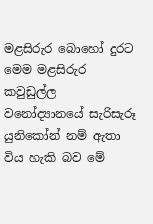මළසිරුර බොහෝ දුරට මෙම මළසිරුර කවුඩුල්ල වනෝද්‍යානයේ සැරිසැරූ යුනිකෝන් නම් ඇතා විය හැකි බව මේ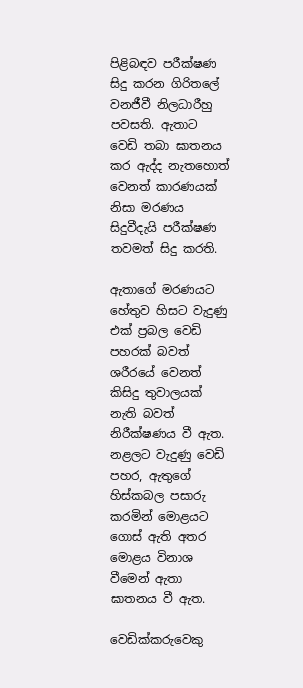පිළිබඳව පරීක්ෂණ සිදු කරන ගිරිතලේ වනජීවී නිලධාරීහු පවසති. ඇතාට වෙඩි තබා ඝාතනය කර ඇද්ද නැතහොත් වෙනත් කාරණයක් නිසා මරණය සිදුවීදැයි පරීක්ෂණ තවමත් සිදු කරති.

ඇතාගේ මරණයට හේතුව හිසට වැදුණු එක් ප්‍රබල වෙඩි පහරක් බවත් ශරීරයේ වෙනත් කිසිදු තුවාලයක් නැති බවත් නිරීක්ෂණය වී ඇත. නළලට වැදුණු වෙඩි පහර, ඇතුගේ හිස්කබල පසාරු කරමින් මොළයට ගොස් ඇති අතර මොළය විනාශ වීමෙන් ඇතා ඝාතනය වී ඇත.

වෙඩික්කරුවෙකු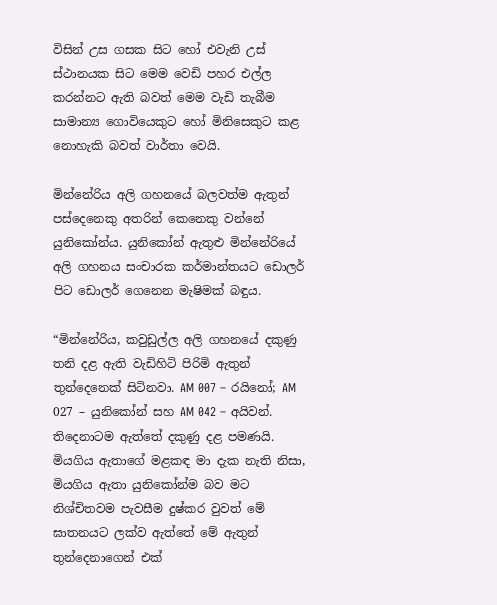විසින් උස ගසක සිට හෝ එවැනි උස් ස්ථානයක සිට මෙම වෙඩි පහර එල්ල කරන්නට ඇති බවත් මෙම වැඩි තැබීම සාමාන්‍ය ගොවියෙකුට හෝ මිනිසෙකුට කළ නොහැකි බවත් වාර්තා වෙයි.

මින්නේරිය අලි ගහනයේ බලවත්ම ඇතුන් පස්දෙනෙකු අතරින් කෙනෙකු වන්නේ යුනිකෝන්ය. යුනිකෝන් ඇතුළු මින්නේරියේ අලි ගහනය සංචාරක කර්මාන්තයට ඩොලර් පිට ඩොලර් ගෙනෙන මැෂිමක් බඳුය.

“මින්නේරිය, කවුඩුල්ල අලි ගහනයේ දකුණු තනි දළ ඇති වැඩිහිටි පිරිමි ඇතුන් තුන්දෙනෙක් සිටිනවා. AM 007 – රයිනෝ; AM 027 – යුනිකෝන් සහ AM 042 – අයිවන්. තිදෙනාටම ඇත්තේ දකුණු දළ පමණයි. මියගිය ඇතාගේ මළකඳ මා දැක නැති නිසා, මියගිය ඇතා යුනිකෝන්ම බව මට නිශ්චිතවම පැවසීම දුෂ්කර වුවත් මේ ඝාතනයට ලක්ව ඇත්තේ මේ ඇතුන් තුන්දෙනාගෙන් එක්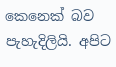කෙනෙක් බව පැහැදිලියි. අපිට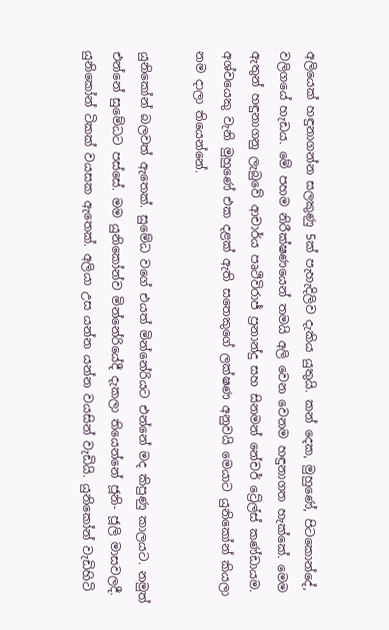අලියෙක් හඳුනාගන්න සලකුණු 5ක් පැහැදිලිව දැකිය යුතුයි. කන් දෙක, මුහුණේ, පිටකොන්දේ, වලිගයේ හැඩය. මේ පහම නිරීක්ෂණයෙන් තමයි අලි වෙන වෙනම හඳුනාගත හැක්කේ. මෙම ඇතුන් හඳුනාගනු ලැබුවේ ආචාර්ය පෘථිවිරාජ් ප්‍රනාන්දු සහ සිනමන් නේචර් ට්‍රේල්ස් කණ්ඩායම. අශ්වයෙකු වැනි මුහුණේ එක දළක් ඇති සතෙකුගේ ලක්ෂණ අනුවයි මෙයාට යුනිකෝන් කියලා නම දාලා තියෙන්නේ.

යුනිකෝන් බලවත් ඇතෙක්. සුමේධ වගේ එයත් මින්නේරියට එන්නේ මද කිපුණු කාලයට. නමුත් එන්නේ සුමේධට පස්සේ. මම යුනිකෝන්ව මින්නේරියේදී දැකලා තියෙන්නේ ජූනි- ජූලි මාසවලදී. යුනිකෝන් ටිකක් වයසක ඇතෙක්. අලියා උස යන්න යන්න වයසින් වැඩියි. යුනිකෝන් වැඩිහිටි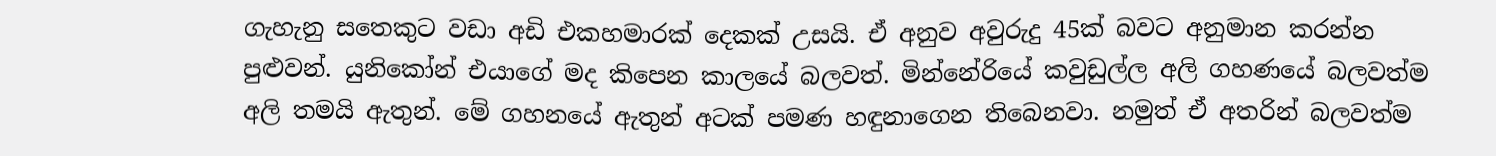ගැහැනු සතෙකුට වඩා අඩි එකහමාරක් දෙකක් උසයි. ඒ අනුව අවුරුදු 45ක් බවට අනුමාන කරන්න පුළුවන්. යුනිකෝන් එයාගේ මද කිපෙන කාලයේ බලවත්. මින්නේරියේ කවුඩුල්ල අලි ගහණයේ බලවත්ම අලි තමයි ඇතුන්. මේ ගහනයේ ඇතුන් අටක් පමණ හඳුනාගෙන තිබෙනවා. නමුත් ඒ අතරින් බලවත්ම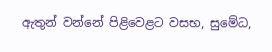ඇතුන් වන්නේ පිළිවෙළට වසභ, සුමේධ,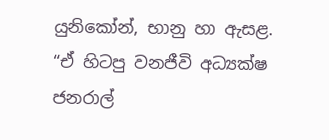යුනිකෝන්, භානු හා ඇසළ. “ඒ හිටපු වනජීවි අධ්‍යක්ෂ ජනරාල්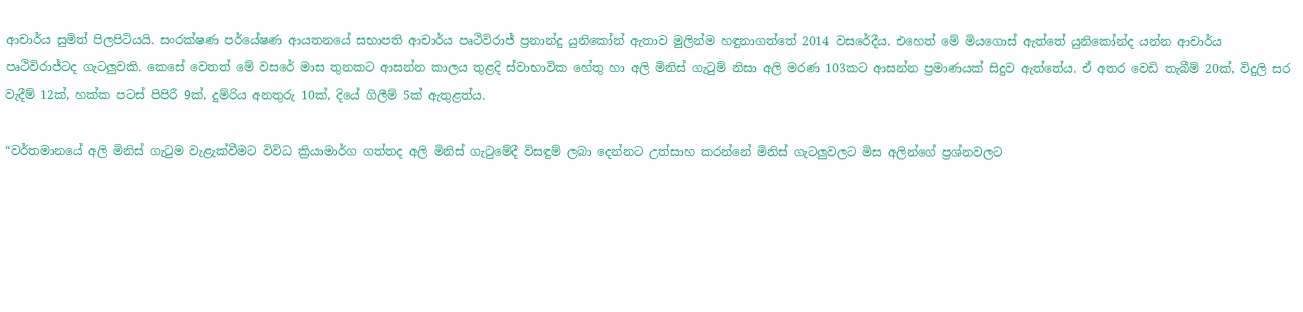ආචාර්ය සුමිත් පිලපිටියයි. සංරක්ෂණ පර්යේෂණ ආයතනයේ සභාපති ආචාර්ය පෘථිවිරාජ් ප්‍රනාන්දු යුනිකෝන් ඇතාව මුලින්ම හඳුනාගත්තේ 2014 වසරේදීය. එහෙත් මේ මියගොස් ඇත්තේ යුනිකෝන්ද යන්න ආචාර්ය පෘථිවිරාජ්ටද ගැටලුවකි. කෙසේ වෙතත් මේ වසරේ මාස තුනකට ආසන්න කාලය තුළදි ස්වාභාවික හේතු හා අලි මිනිස් ගැටුම් නිසා අලි මරණ 103කට ආසන්න ප්‍රමාණයක් සිදුව ඇත්තේය. ඒ අතර වෙඩි තැබීම් 20ක්, විදුලි සර වැදීම් 12ක්, හක්ක පටස් පිපිරී 9ක්, දුම්රිය අනතුරු 10ක්, දියේ ගිලීම් 5ක් ඇතුළත්ය.

“වර්තමානයේ අලි මිනිස් ගැටුම වැළැක්වීමට විවිධ ක්‍රියාමාර්ග ගත්තද අලි මිනිස් ගැටුමේදී විසඳුම් ලබා දෙන්නට උත්සාහ කරන්නේ මිනිස් ගැටලුවලට මිස අලින්ගේ ප්‍රශ්නවලට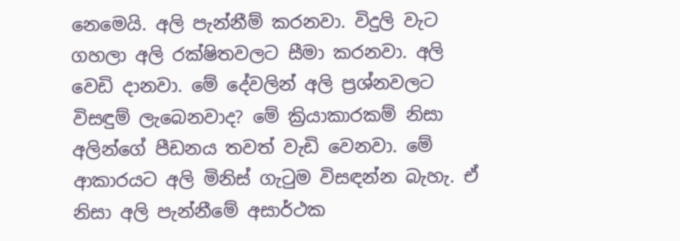නෙමෙයි. අලි පැන්නීම් කරනවා. විදුලි වැට ගහලා අලි රක්ෂිතවලට සීමා කරනවා. අලි වෙඩි දානවා. මේ දේවලින් අලි ප්‍රශ්නවලට විසඳුම් ලැබෙනවාද? මේ ක්‍රියාකාරකම් නිසා අලින්ගේ පීඩනය තවත් වැඩි වෙනවා. මේ ආකාරයට අලි මිනිස් ගැටුම විසඳන්න බැහැ. ඒ නිසා අලි පැන්නීමේ අසාර්ථක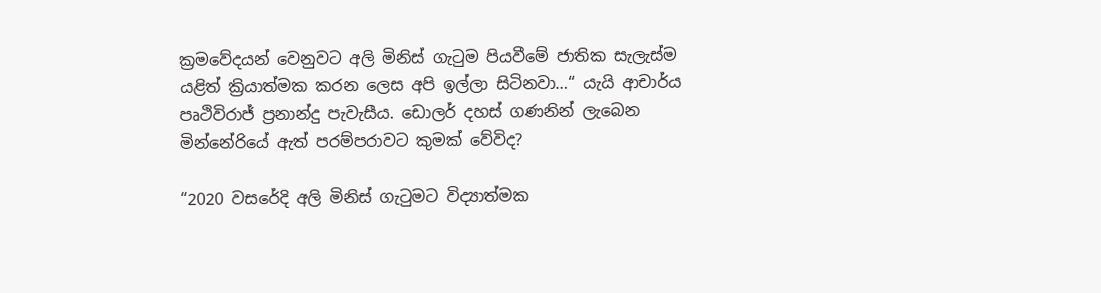ක්‍රමවේදයන් වෙනුවට අලි මිනිස් ගැටුම පියවීමේ ජාතික සැලැස්ම යළිත් ක්‍රියාත්මක කරන ලෙස අපි ඉල්ලා සිටිනවා…“ යැයි ආචාර්ය පෘථිවිරාජ් ප්‍රනාන්දු පැවැසීය. ඩොලර් දහස් ගණනින් ලැබෙන මින්නේරියේ ඇත් පරම්පරාවට කුමක් වේවිද?

“2020 වසරේදි අලි මිනිස් ගැටුමට විද්‍යාත්මක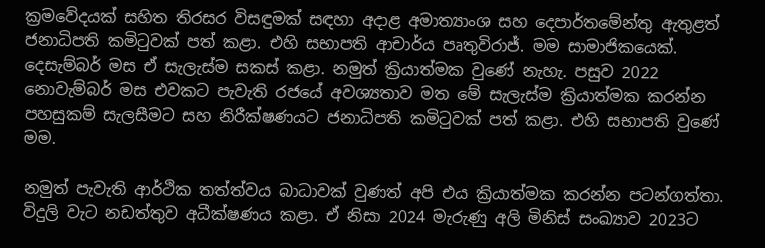ක්‍රමවේදයක් සහිත තිරසර විසඳුමක් සඳහා අදාළ අමාත්‍යාංශ සහ දෙපාර්තමේන්තු ඇතුළත් ජනාධිපති කමිටුවක් පත් කළා. එහි සභාපති ආචාර්ය පෘතුවිරාජ්. මම සාමාජිකයෙක්. දෙසැම්බර් මස ඒ සැලැස්ම සකස් කළා. නමුත් ක්‍රියාත්මක වුණේ නැහැ. පසුව 2022 නොවැම්බර් මස එවකට පැවැති රජයේ අවශ්‍යතාව මත මේ සැලැස්ම ක්‍රියාත්මක කරන්න පහසුකම් සැලසීමට සහ නිරීක්ෂණයට ජනාධිපති කමිටුවක් පත් කළා. එහි සභාපති වුණේ මම.

නමුත් පැවැති ආර්ථික තත්ත්වය බාධාවක් වුණත් අපි එය ක්‍රියාත්මක කරන්න පටන්ගත්තා. විදුලි වැට නඩත්තුව අධීක්ෂණය කළා. ඒ නිසා 2024 මැරුණු අලි මිනිස් සංඛ්‍යාව 2023ට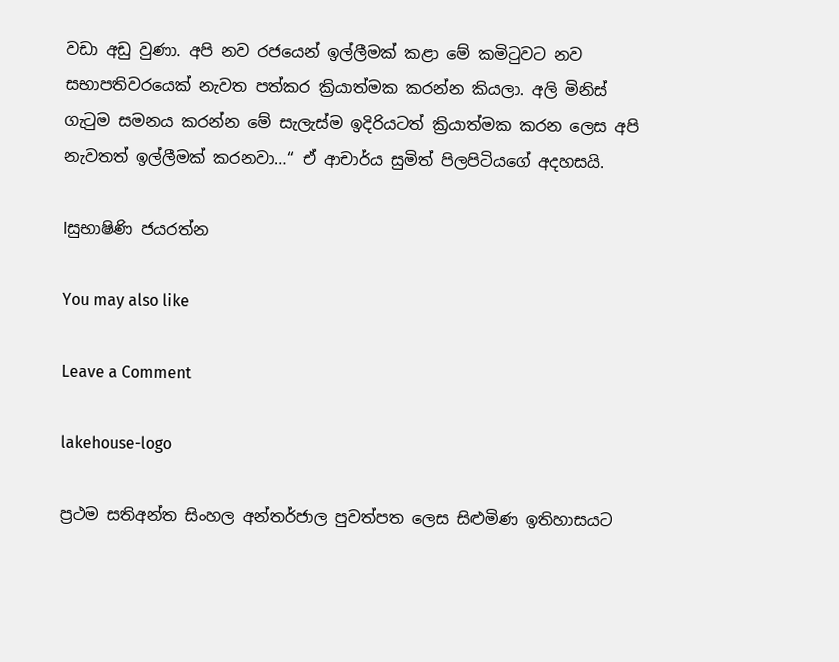වඩා අඩු වුණා. අපි නව රජයෙන් ඉල්ලීමක් කළා මේ කමිටුවට නව සභාපතිවරයෙක් නැවත පත්කර ක්‍රියාත්මක කරන්න කියලා. අලි මිනිස් ගැටුම සමනය කරන්න මේ සැලැස්ම ඉදිරියටත් ක්‍රියාත්මක කරන ලෙස අපි නැවතත් ඉල්ලීමක් කරනවා…“ ඒ ආචාර්ය සුමිත් පිලපිටියගේ අදහසයි.

lසුභාෂිණි ජයරත්න

You may also like

Leave a Comment

lakehouse-logo

ප්‍රථම සතිඅන්ත සිංහල අන්තර්ජාල පුවත්පත ලෙස සිළුමිණ ඉතිහාසයට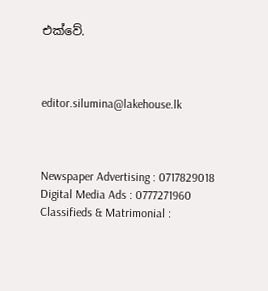එක්වේ.



editor.silumina@lakehouse.lk



Newspaper Advertising : 0717829018
Digital Media Ads : 0777271960
Classifieds & Matrimonial :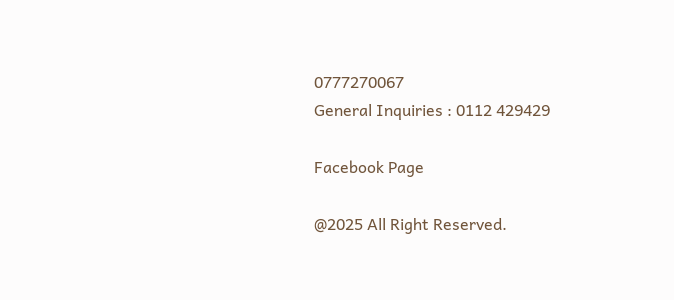0777270067
General Inquiries : 0112 429429

Facebook Page

@2025 All Right Reserved.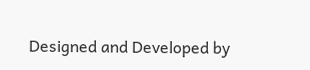Designed and Developed by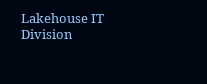Lakehouse IT Division